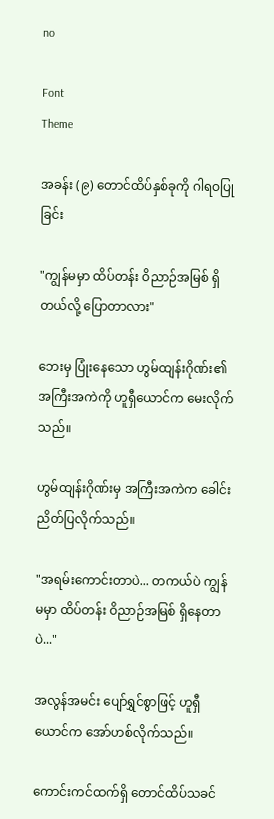no

Font
Theme

အခန်း (၉) တောင်ထိပ်နှစ်ခုကို ဂါရဝပြုခြင်း

"ကျွန်မမှာ ထိပ်တန်း ဝိညာဉ်အမြစ် ရှိတယ်လို့ ပြောတာလား"

ဘေးမှ ပြုံးနေသော ဟွမ်ထျန်းဂိုဏ်း၏ အကြီးအကဲကို ဟူရှီယောင်က မေးလိုက်သည်။

ဟွမ်ထျန်းဂိုဏ်းမှ အကြီးအကဲက ခေါင်းညိတ်ပြလိုက်သည်။

"အရမ်းကောင်းတာပဲ... တကယ်ပဲ ကျွန်မမှာ ထိပ်တန်း ဝိညာဉ်အမြစ် ရှိနေတာပဲ..."

အလွန်အမင်း ပျော်ရွှင်စွာဖြင့် ဟူရှီယောင်က အော်ဟစ်လိုက်သည်။

ကောင်းကင်ထက်ရှိ တောင်ထိပ်သခင်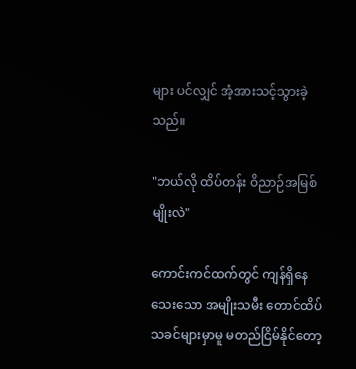များ ပင်လျှင် အံ့အားသင့်သွားခဲ့သည်။

"ဘယ်လို ထိပ်တန်း ဝိညာဉ်အမြစ်မျိုးလဲ"

ကောင်းကင်ထက်တွင် ကျန်ရှိနေသေးသော အမျိုးသမီး တောင်ထိပ်သခင်များမှာမူ မတည်ငြိမ်နိုင်တော့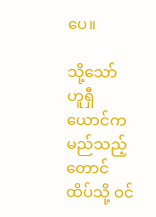ပေ။

သို့သော် ဟူရှီယောင်က မည်သည့်တောင်ထိပ်သို့ ဝင်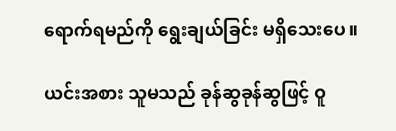ရောက်ရမည်ကို ရွေးချယ်ခြင်း မရှိသေးပေ။

ယင်းအစား သူမသည် ခုန်ဆွခုန်ဆွဖြင့် ဝူ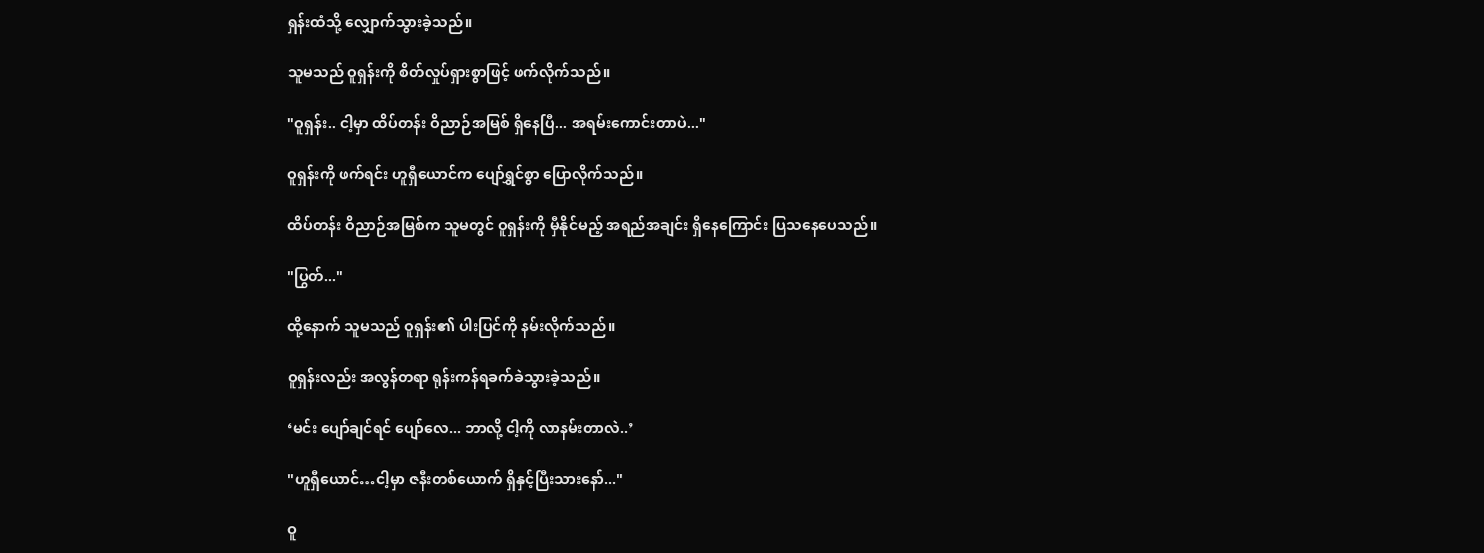ရှန်းထံသို့ လျှောက်သွားခဲ့သည်။

သူမသည် ဝူရှန်းကို စိတ်လှုပ်ရှားစွာဖြင့် ဖက်လိုက်သည်။

"ဝူရှန်း.. ငါ့မှာ ထိပ်တန်း ဝိညာဉ်အမြစ် ရှိနေပြီ... အရမ်းကောင်းတာပဲ..."

ဝူရှန်းကို ဖက်ရင်း ဟူရှီယောင်က ပျော်ရွှင်စွာ ပြောလိုက်သည်။

ထိပ်တန်း ဝိညာဉ်အမြစ်က သူမတွင် ဝူရှန်းကို မှီနိုင်မည့် အရည်အချင်း ရှိနေကြောင်း ပြသနေပေသည်။

"ပြွတ်..."

ထို့နောက် သူမသည် ဝူရှန်း၏ ပါးပြင်ကို နမ်းလိုက်သည်။

ဝူရှန်းလည်း အလွန်တရာ ရုန်းကန်ရခက်ခဲသွားခဲ့သည်။

‘မင်း ပျော်ချင်ရင် ပျော်လေ... ဘာလို့ ငါ့ကို လာနမ်းတာလဲ..’

"ဟူရှီယောင်…ငါ့မှာ ဇနီးတစ်ယောက် ရှိနှင့်ပြီးသားနော်..."

ဝူ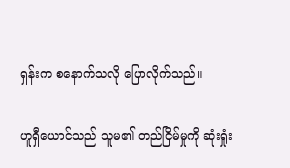ရှန်းက စနောက်သလို ပြောလိုက်သည်။

ဟူရှီယောင်သည် သူမ၏ တည်ငြိမ်မှုကို ဆုံးရှုံး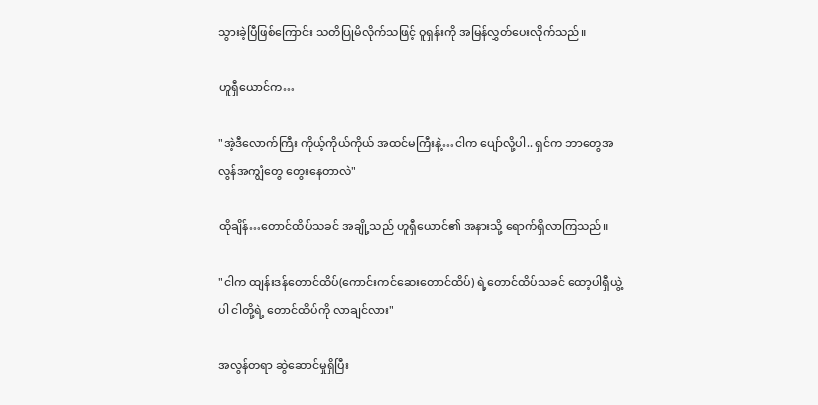သွားခဲ့ပြီဖြစ်ကြောင်း သတိပြုမိလိုက်သဖြင့် ဝူရှန်းကို အမြန်လွှတ်ပေးလိုက်သည်။

ဟူရှီယောင်က…

"အဲ့ဒီလောက်ကြီး ကိုယ့်ကိုယ်ကိုယ် အထင်မကြီးနဲ့…ငါက ပျော်လို့ပါ.. ရှင်က ဘာတွေအလွန်အကျွံတွေ တွေးနေတာလဲ"

ထိုချိန်…တောင်ထိပ်သခင် အချို့သည် ဟူရှီယောင်၏ အနားသို့ ရောက်ရှိလာကြသည်။

"ငါက ထျန်းဒန်တောင်ထိပ်(ကောင်းကင်ဆေးတောင်ထိပ်) ရဲ့တောင်ထိပ်သခင် ထော့ပါရှီယွဲ့ ပါ ငါတို့ရဲ့ တောင်ထိပ်ကို လာချင်လား"

အလွန်တရာ ဆွဲဆောင်မှုရှိပြီး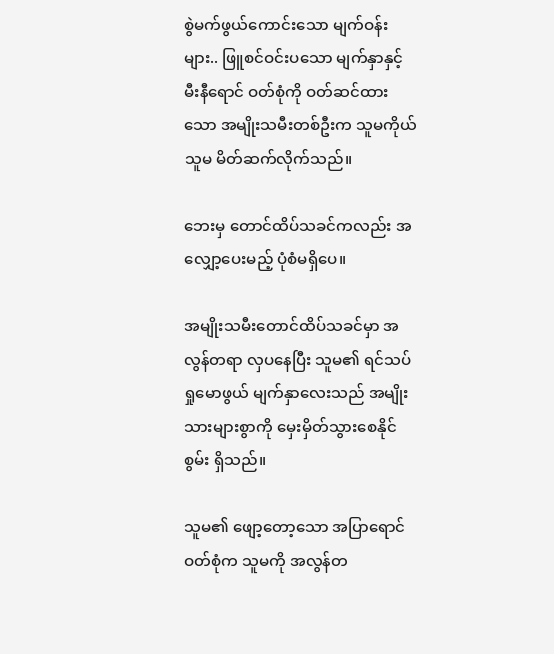စွဲမက်ဖွယ်ကောင်းသော မျက်ဝန်းများ.. ဖြူစင်ဝင်းပသော မျက်နှာနှင့် မီးနီရောင် ဝတ်စုံကို ဝတ်ဆင်ထားသော အမျိုးသမီးတစ်ဦးက သူမကိုယ်သူမ မိတ်ဆက်လိုက်သည်။

ဘေးမှ တောင်ထိပ်သခင်ကလည်း အလျှော့ပေးမည့် ပုံစံမရှိပေ။

အမျိုးသမီးတောင်ထိပ်သခင်မှာ အလွန်တရာ လှပနေပြီး သူမ၏ ရင်သပ်ရှုမောဖွယ် မျက်နှာလေးသည် အမျိုးသားများစွာကို မှေးမှိတ်သွားစေနိုင်စွမ်း ရှိသည်။

သူမ၏ ဖျော့တော့သော အပြာရောင်ဝတ်စုံက သူမကို အလွန်တ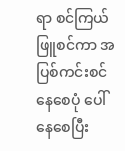ရာ စင်ကြယ်ဖြူစင်ကာ အပြစ်ကင်းစင်နေစေပုံ ပေါ်နေစေပြီး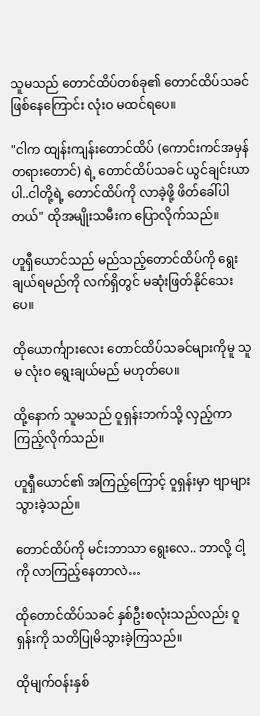သူမသည် တောင်ထိပ်တစ်ခု၏ တောင်ထိပ်သခင်ဖြစ်နေကြောင်း လုံးဝ မထင်ရပေ။

"ငါက ထျန်းကျန်းတောင်ထိပ် (ကောင်းကင်အမှန်တရားတောင်) ရဲ့ တောင်ထိပ်သခင် ယွင်ချင်းယာ ပါ..ငါတို့ရဲ့ တောင်ထိပ်ကို လာခဲ့ဖို့ ဖိတ်ခေါ်ပါတယ်" ထိုအမျိုးသမီးက ပြောလိုက်သည်။

ဟူရှီယောင်သည် မည်သည့်တောင်ထိပ်ကို ရွေးချယ်ရမည်ကို လက်ရှိတွင် မဆုံးဖြတ်နိုင်သေးပေ။

ထိုယောင်္ကျားလေး တောင်ထိပ်သခင်များကိုမူ သူမ လုံးဝ ရွေးချယ်မည် မဟုတ်ပေ။

ထို့နောက် သူမသည် ဝူရှန်းဘက်သို့ လှည့်ကာ ကြည့်လိုက်သည်။

ဟူရှီယောင်၏ အကြည့်ကြောင့် ဝူရှန်းမှာ ဗျာများသွားခဲ့သည်။

တောင်ထိပ်ကို မင်းဘာသာ ရွေးလေ.. ဘာလို့ ငါ့ကို လာကြည့်နေတာလဲ…

ထိုတောင်ထိပ်သခင် နှစ်ဦးစလုံးသည်လည်း ဝူရှန်းကို သတိပြုမိသွားခဲ့ကြသည်။

ထိုမျက်ဝန်းနှစ်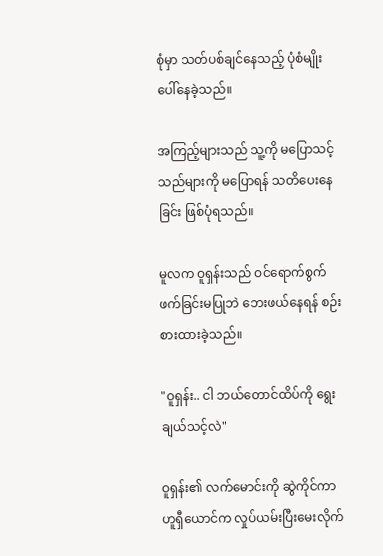စုံမှာ သတ်ပစ်ချင်နေသည့် ပုံစံမျိုး ပေါ်နေခဲ့သည်။

အကြည့်များသည် သူ့ကို မပြောသင့်သည်များကို မပြောရန် သတိပေးနေခြင်း ဖြစ်ပုံရသည်။

မူလက ဝူရှန်းသည် ဝင်ရောက်စွက်ဖက်ခြင်းမပြုဘဲ ဘေးဖယ်နေရန် စဉ်းစားထားခဲ့သည်။

"ဝူရှန်း.. ငါ ဘယ်တောင်ထိပ်ကို ရွေးချယ်သင့်လဲ"

ဝူရှန်း၏ လက်မောင်းကို ဆွဲကိုင်ကာ ဟူရှီယောင်က လှုပ်ယမ်းပြီး‌မေးလိုက်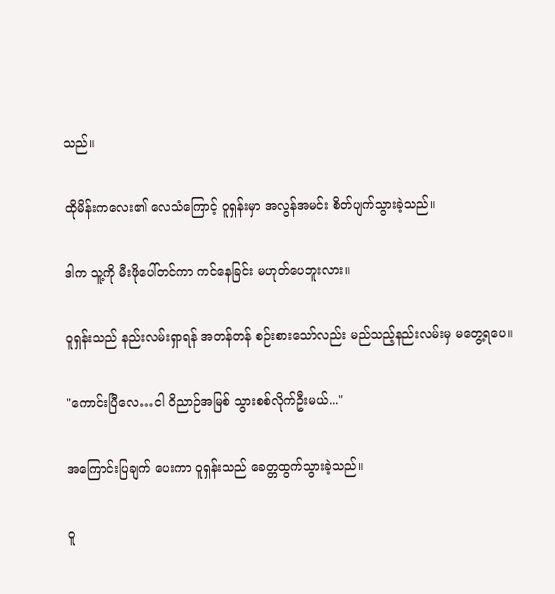သည်။

ထိုမိန်းကလေး၏ လေသံကြောင့် ဝူရှန်းမှာ အလွန်အမင်း စိတ်ပျက်သွားခဲ့သည်။

ဒါက သူ့ကို မီးဖိုပေါ်တင်ကာ ကင်နေခြင်း မဟုတ်ပေဘူးလား။

ဝူရှန်းသည် နည်းလမ်းရှာရန် အတန်တန် စဉ်းစားသော်လည်း မည်သည့်နည်းလမ်းမှ မတွေ့ရပေ။

"ကောင်းပြီလေ…ငါ ဝိညာဉ်အမြစ် သွားစစ်လိုက်ဦးမယ်..."

အကြောင်းပြချက် ပေးကာ ဝူရှန်းသည် ခေတ္တထွက်သွားခဲ့သည်။

ဝူ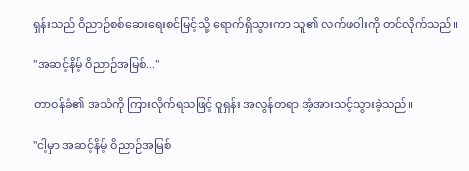ရှန်းသည် ဝိညာဉ်စစ်ဆေးရေးစင်မြင့်သို့ ရောက်ရှိသွားကာ သူ၏ လက်ဖဝါးကို တင်လိုက်သည်။

"အဆင့်နိမ့် ဝိညာဉ်အမြစ်..."

တာဝန်ခံ၏ အသံကို ကြားလိုက်ရသဖြင့် ဝူရှန်း အလွန်တရာ အံ့အားသင့်သွားခဲ့သည်။

"ငါ့မှာ အဆင့်နိမ့် ဝိညာဉ်အမြစ်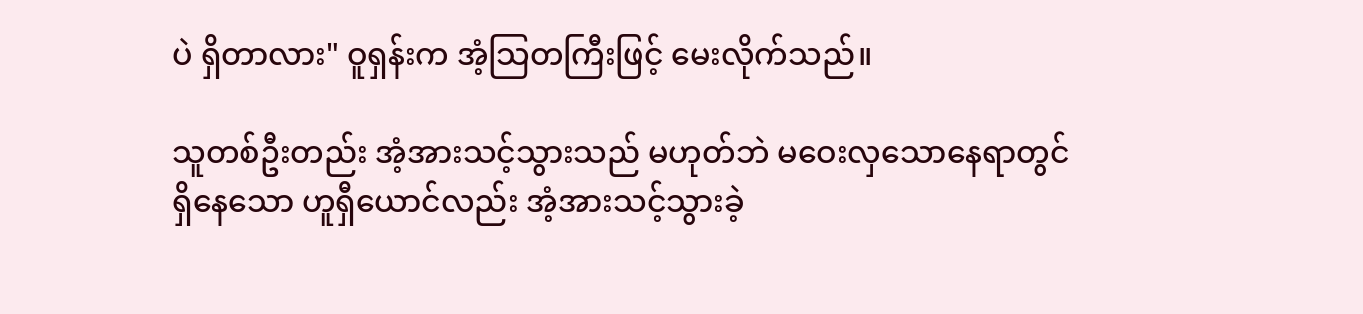ပဲ ရှိတာလား" ဝူရှန်းက အံ့သြတကြီးဖြင့် မေးလိုက်သည်။

သူတစ်ဦးတည်း အံ့အားသင့်သွားသည် မဟုတ်ဘဲ မဝေးလှသောနေရာတွင် ရှိနေသော ဟူရှီယောင်လည်း အံ့အားသင့်သွားခဲ့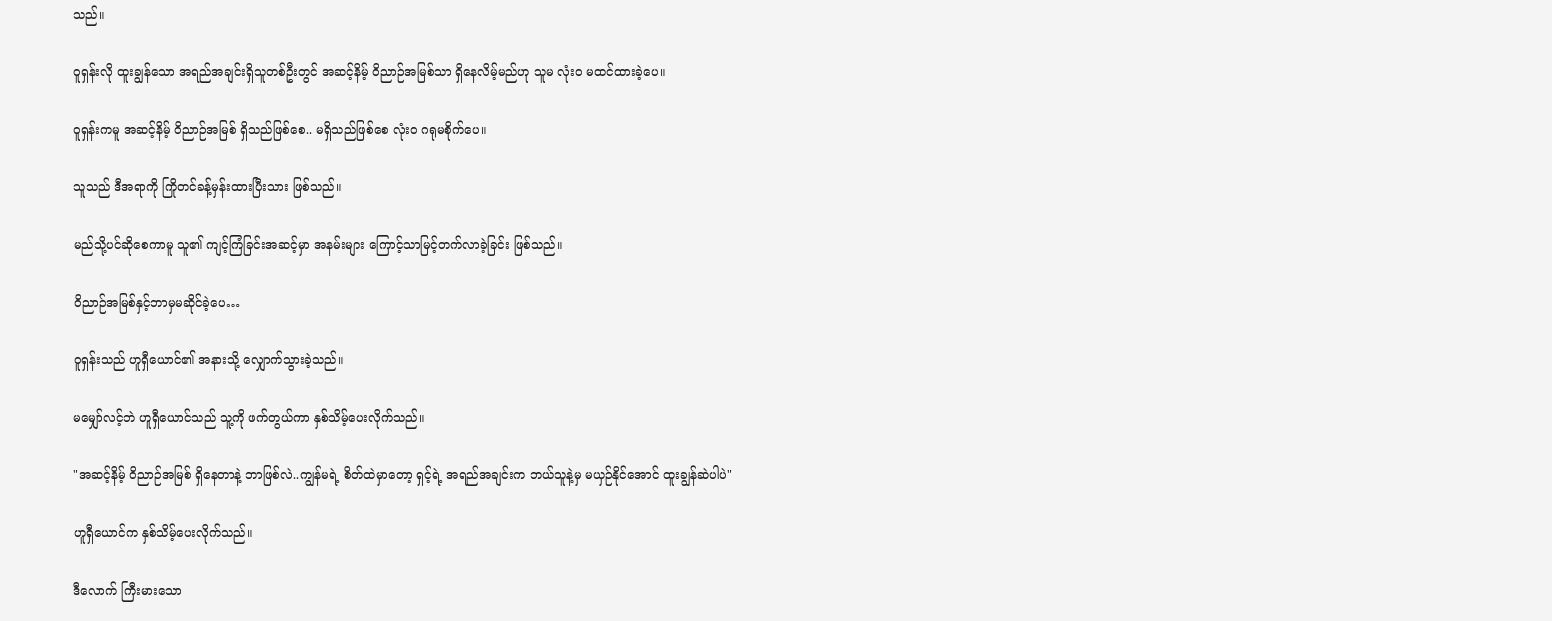သည်။

ဝူရှန်းလို ထူးချွန်သော အရည်အချင်းရှိသူတစ်ဦးတွင် အဆင့်နိမ့် ဝိညာဉ်အမြစ်သာ ရှိနေလိမ့်မည်ဟု သူမ လုံးဝ မထင်ထားခဲ့ပေ။

ဝူရှန်းကမူ အဆင့်နိမ့် ဝိညာဉ်အမြစ် ရှိသည်ဖြစ်စေ.. မရှိသည်ဖြစ်စေ လုံးဝ ဂရုမစိုက်ပေ။

သူသည် ဒီအရာကို ကြိုတင်ခန့်မှန်းထားပြီးသား ဖြစ်သည်။

မည်သို့ပင်ဆိုစေကာမူ သူ၏ ကျင့်ကြံခြင်းအဆင့်မှာ အနမ်းများ ကြောင့်သာမြင့်တက်လာခဲ့ခြင်း ဖြစ်သည်။

ဝိညာဉ်အမြစ်နှင့်ဘာမှမဆိုင်‌ခဲ့ပေ…

ဝူရှန်းသည် ဟူရှီယောင်၏ အနားသို့ လျှောက်သွားခဲ့သည်။

မမျှော်လင့်ဘဲ ဟူရှီယောင်သည် သူ့ကို ဖက်တွယ်ကာ နှစ်သိမ့်ပေးလိုက်သည်။

"အဆင့်နိမ့် ဝိညာဉ်အမြစ် ရှိနေတာနဲ့ ဘာဖြစ်လဲ..ကျွန်မရဲ့ စိတ်ထဲမှာတော့ ရှင့်ရဲ့ အရည်အချင်းက ဘယ်သူနဲ့မှ မယှဉ်နိုင်အောင် ထူးချွန်ဆဲပါပဲ"

ဟူရှီယောင်က နှစ်သိမ့်ပေးလိုက်သည်။

ဒီလောက် ကြီးမားသော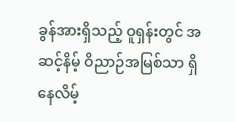ခွန်အားရှိသည့် ဝူရှန်းတွင် အဆင့်နိမ့် ဝိညာဉ်အမြစ်သာ ရှိနေလိမ့်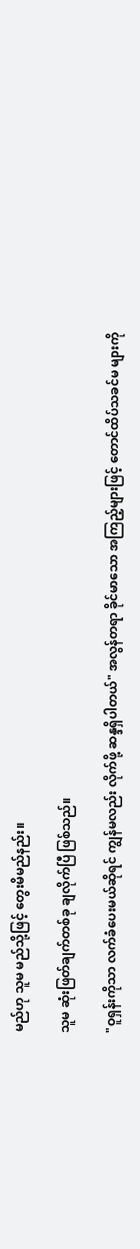မည်ဟု သူမ မည်သို့ဖြင့် တွေးမိမည်နည်း။

သူမ ဆုံးဖြတ်ချက်တစ်ခု ချလိုက်ပြီ ဖြစ်သည်။

"ဝူရှန်းကိုသာ လက်ခံပေးမယ်ဆိုရင် ကျွန်မလည်း လိုက်ဖို့ ဆန္ဒရှိပါတယ်" အလွန်တရာ ခိုင်မာသော အကြည့်များဖြင့် တောင်ထိပ်သခင်မ များကို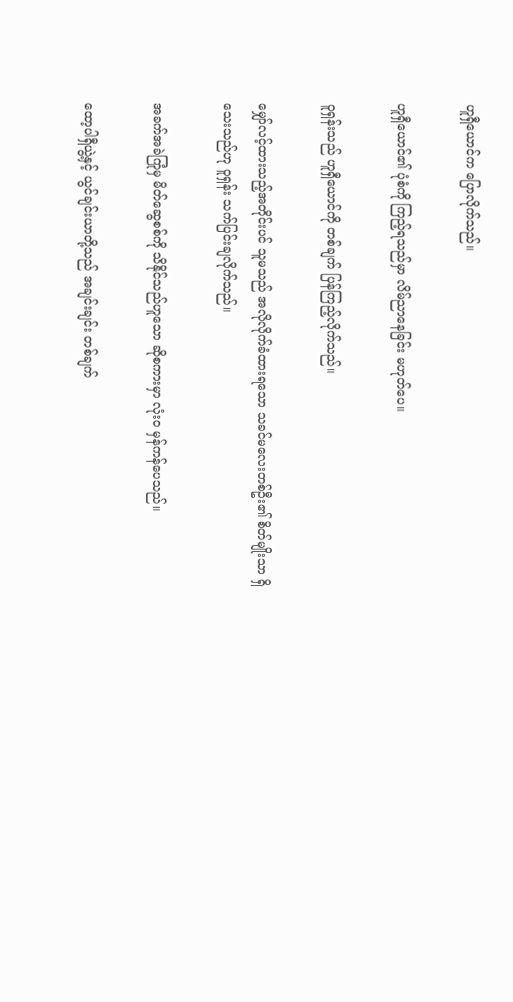ဟူရှီယောင်က ပြောလိုက်သည်။

ဟူရှီယောင်၏ ပုံစံကို ကြည့်ရသည်မှာ လိမ်ညာနေခြင်း မဟုတ်ပေ။

ဝူရှန်းသည် ဟူရှီယောင်ကို တစ်ချက် ပြန်ကြည့်လိုက်သည်။

မျှော်လင့်ထားသည့်အတိုင်းပင် သူမသည် အလိုလိုက်ခံထားရသော သခင်မလေးတစ်ဦး၏ စိတ်မျိုးသာ ရှိသေးသည်ဟု ဝူရှန်း သက်ပြင်းချလိုက်သည်။

အခက်အခဲကြုံမှ မိတ်ဆွေစစ်ကို သိနိုင်သည်ဟူသော ဆိုစကားမှာ လုံးဝ မှန်ကန်ပေသည်။

ထော့ပါရှီယွဲ့နှင့် ယွင်ချင်းယာတို့သည် အချင်းချင်း တစ်ချက်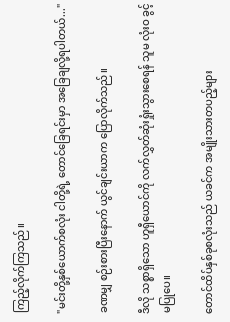ကြည့်လိုက်ကြသည်။

"မင်းတို့နှစ်ယောက်စလုံး ငါတို့ရဲ့ တောင်ခြေရင်းမှာ အခြေချလို့ရပါတယ်..."

ခဏမျှ စဉ်းစားပြီးနောက် ယွင်ချင်းယာက ပြောလိုက်သည်။

ဒီလို သစ္စာရှိသော ဟူရှီယောင်ကို လက်လွှတ်ဆုံးရှုံးသွားစေရန် သူမ လုံးဝ ခွင့်မပြုပေ။

တောင်ထိပ်နှစ်ခုစလုံးသည် ယခင်က အမျိုးသားတပည့်များ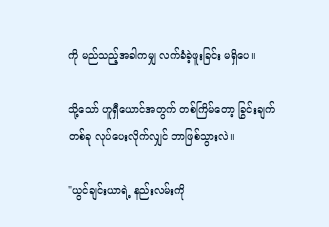ကို မည်သည့်အခါကမျှ လက်ခံခဲ့ဖူးခြင်း မရှိပေ။

သို့သော် ဟူရှီယောင်အတွက် တစ်ကြိမ်တော့ ခြွင်းချက်တစ်ခု လုပ်ပေးလိုက်လျှင် ဘာဖြစ်သွားလဲ။

"ယွင်ချင်းယာရဲ့ နည်းလမ်းကို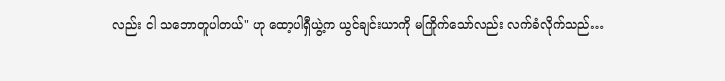လည်း ငါ သဘောတူပါတယ်" ဟု ထော့ပါရှီယွဲ့က ယွင်ချင်းယာကို မကြိုက်သော်လည်း လက်ခံလိုက်သည်…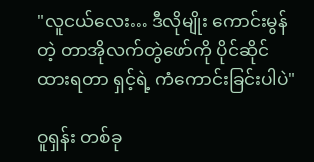"လူငယ်လေး… ဒီလိုမျိုး ကောင်းမွန်တဲ့ တာအိုလက်တွဲဖော်ကို ပိုင်ဆိုင်ထားရတာ ရှင့်ရဲ့ ကံကောင်းခြင်းပါပဲ"

ဝူရှန်း တစ်ခု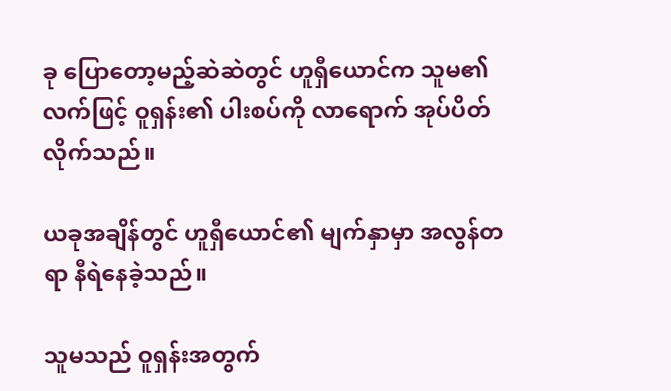ခု ပြောတော့မည့်ဆဲဆဲတွင် ဟူရှီယောင်က သူမ၏ လက်ဖြင့် ဝူရှန်း၏ ပါးစပ်ကို လာရောက် အုပ်ပိတ်လိုက်သည်။

ယခုအချိန်တွင် ဟူရှီယောင်၏ မျက်နှာမှာ အလွန်တရာ နီရဲနေခဲ့သည်။

သူမသည် ဝူရှန်းအတွက်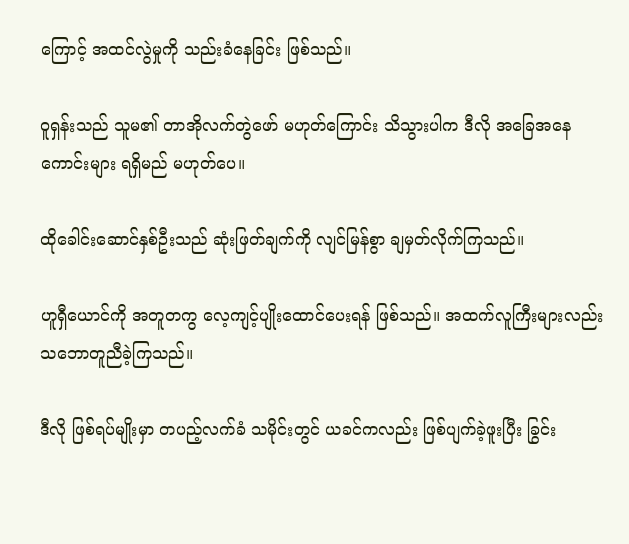ကြောင့် အထင်လွဲမှုကို သည်းခံနေခြင်း ဖြစ်သည်။

ဝူရှန်းသည် သူမ၏ တာအိုလက်တွဲဖော် မဟုတ်ကြောင်း သိသွားပါက ဒီလို အခြေအနေကောင်းများ ရရှိမည် မဟုတ်ပေ။

ထိုခေါင်းဆောင်နှစ်ဦးသည် ဆုံးဖြတ်ချက်ကို လျင်မြန်စွာ ချမှတ်လိုက်ကြသည်။

ဟူရှီယောင်ကို အတူတကွ လေ့ကျင့်ပျိုးထောင်ပေးရန် ဖြစ်သည်။ အထက်လူကြီးများလည်း သဘောတူညီခဲ့ကြသည်။

ဒီလို ဖြစ်ရပ်မျိုးမှာ တပည့်လက်ခံ သမိုင်းတွင် ယခင်ကလည်း ဖြစ်ပျက်ခဲ့ဖူးပြီး ခြွင်း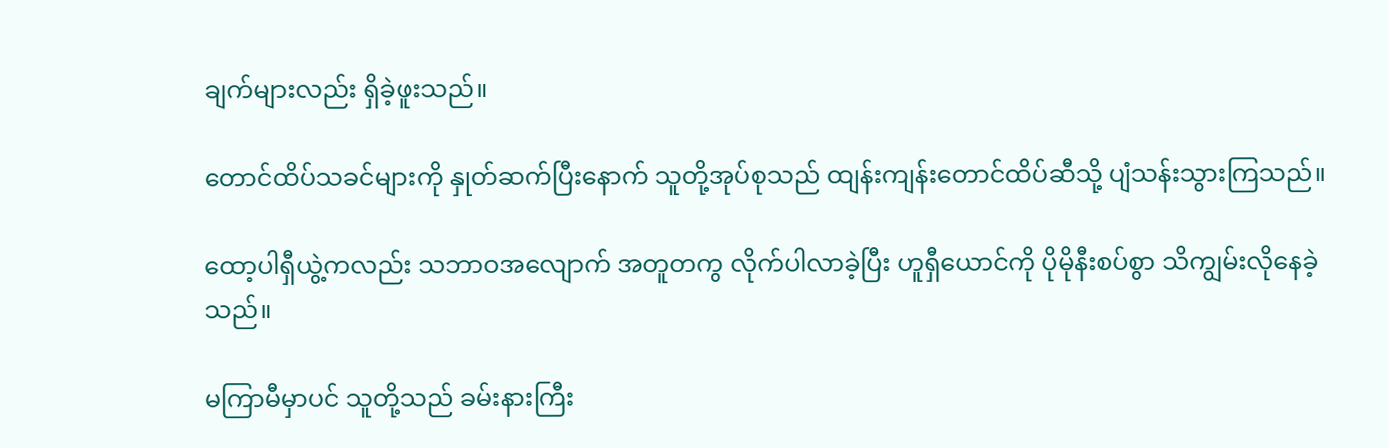ချက်များလည်း ရှိခဲ့ဖူးသည်။

တောင်ထိပ်သခင်များကို နှုတ်ဆက်ပြီးနောက် သူတို့အုပ်စုသည် ထျန်းကျန်းတောင်ထိပ်ဆီသို့ ပျံသန်းသွားကြသည်။

ထော့ပါရှီယွဲ့ကလည်း သဘာဝအလျောက် အတူတကွ လိုက်ပါလာခဲ့ပြီး ဟူရှီယောင်ကို ပိုမိုနီးစပ်စွာ သိကျွမ်းလိုနေခဲ့သည်။

မကြာမီမှာပင် သူတို့သည် ခမ်းနားကြီး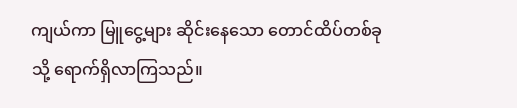ကျယ်ကာ မြူငွေ့များ ဆိုင်းနေသော တောင်ထိပ်တစ်ခုသို့ ရောက်ရှိလာကြသည်။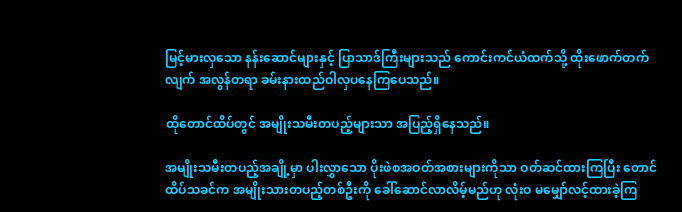မြင့်မားလှသော နန်းဆောင်များနှင့် ပြာသာဒ်ကြီးများသည် ကောင်းကင်ယံထက်သို့ ထိုးဖောက်တက်လျက် အလွန်တရာ ခမ်းနားထည်ဝါလှပနေကြပေသည်။

ထိုတောင်ထိပ်တွင် အမျိုးသမီးတပည့်များသာ အပြည့်ရှိနေသည်။

အမျိုးသမီးတပည့်အချို့မှာ ပါးလွှာသော ပိုးဖဲစအဝတ်အစားများကိုသာ ဝတ်ဆင်ထားကြပြီး တောင်ထိပ်သခင်က အမျိုးသားတပည့်တစ်ဦးကို ခေါ်ဆောင်လာလိမ့်မည်ဟု လုံးဝ မမျှော်လင့်ထားခဲ့ကြ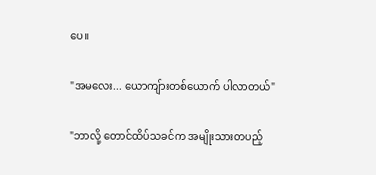ပေ။

"အမလေး... ယောကျ်ားတစ်ယောက် ပါလာတယ်"

"ဘာလို့ တောင်ထိပ်သခင်က အမျိုးသားတပည့်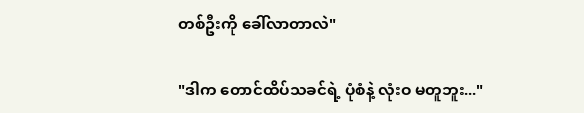တစ်ဦးကို ခေါ်လာတာလဲ"

"ဒါက တောင်ထိပ်သခင်ရဲ့ ပုံစံနဲ့ လုံးဝ မတူဘူး..."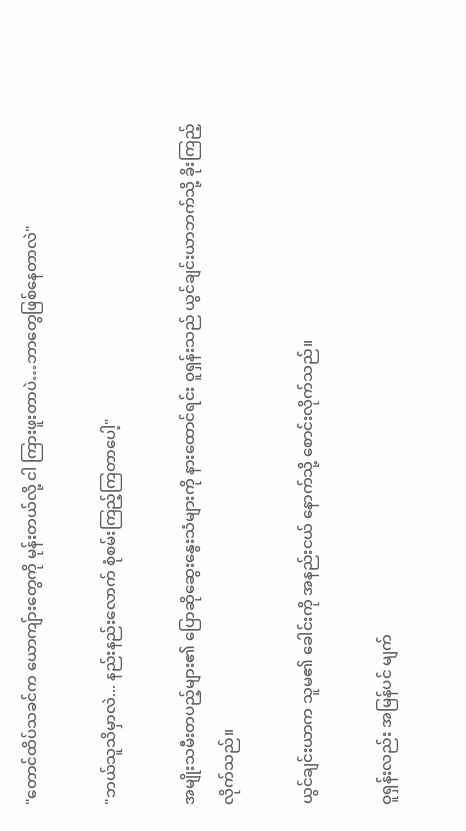"တောင်ထိပ်သခင်က ယောကျ်ားတွေကို မုန်းတယ်လို့ ငါ ကြားဖူးတာပဲ…ဘာတွေဖြစ်နေတာလဲ"

"ဘယ်သူသိမှာလဲ... နည်းနည်းလောက် စုံစမ်းကြည့်ကြတာပေါ့"

အမျိုးသမီးတပည့်များ၏ ပြောဆိုဆွေးနွေးသံများကို နားထောင်ရင်း ဝူရှန်းသည် ယွင်ချင်းယာဘက်သို့ ခိုးကြည့်လိုက်သည်။

ယွင်ချင်းယာက သူမ၏ ခေါင်းကို အနည်းငယ် နောက်သို့ စောင်းလိုက်သည်။

ဝူရှန်းလည်း အမြန်ပင် မျက်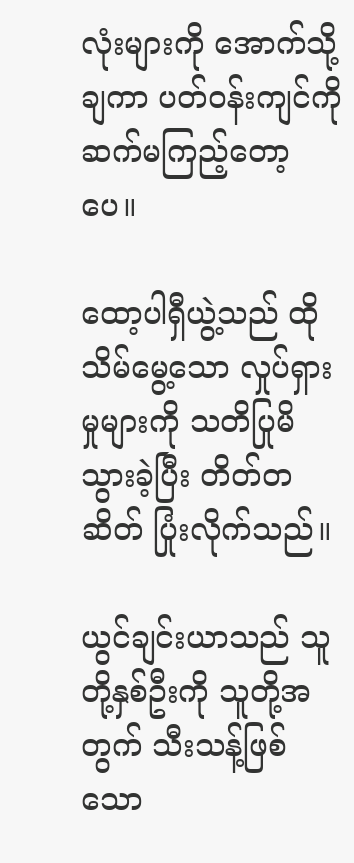လုံးများကို အောက်သို့ချကာ ပတ်ဝန်းကျင်ကို ဆက်မကြည့်တော့ပေ။

ထော့ပါရှီယွဲ့သည် ထိုသိမ်မွေ့သော လှုပ်ရှားမှုများကို သတိပြုမိသွားခဲ့ပြီး တိတ်တဆိတ် ပြုံးလိုက်သည်။

ယွင်ချင်းယာသည် သူတို့နှစ်ဦးကို သူတို့အတွက် သီးသန့်ဖြစ်သော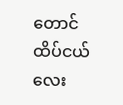တောင်ထိပ်ငယ်လေး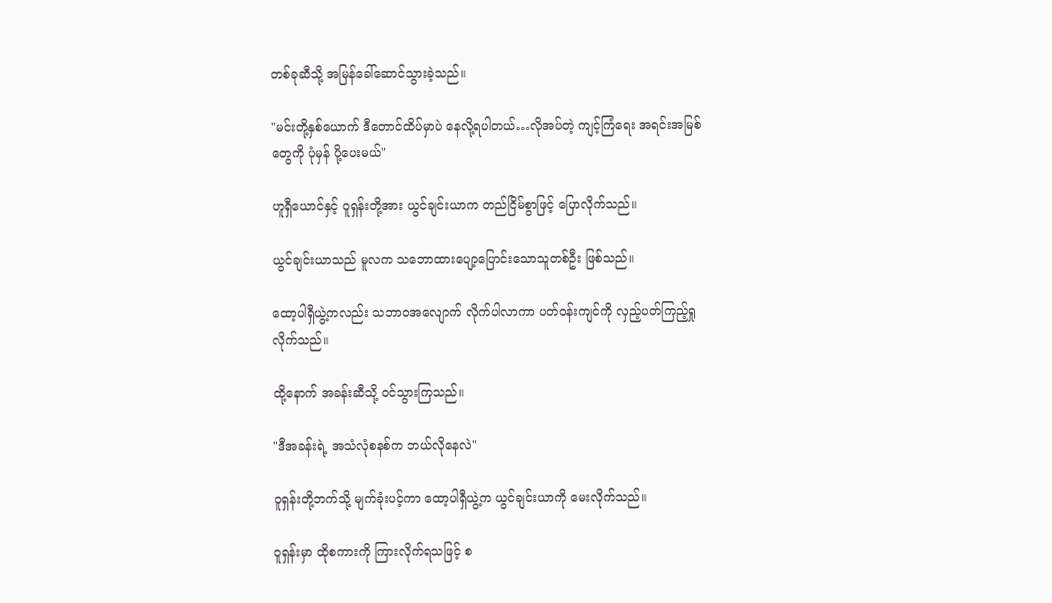တစ်ခုဆီသို့ အမြန်ခေါ်ဆောင်သွားခဲ့သည်။

"မင်းတို့နှစ်ယောက် ဒီတောင်ထိပ်မှာပဲ နေလို့ရပါတယ်…လိုအပ်တဲ့ ကျင့်ကြံရေး အရင်းအမြစ်တွေကို ပုံမှန် ပို့ပေးမယ်"

ဟူရှီယောင်နှင့် ဝူရှန်းတို့အား ယွင်ချင်းယာက တည်ငြိမ်စွာဖြင့် ပြောလိုက်သည်။

ယွင်ချင်းယာသည် မူလက သဘောထားပျော့ပြောင်းသောသူတစ်ဦး ဖြစ်သည်။

ထော့ပါရှီယွဲ့ကလည်း သဘာဝအလျောက် လိုက်ပါလာကာ ပတ်ဝန်းကျင်ကို လှည့်ပတ်ကြည့်ရှုလိုက်သည်။

ထို့နောက် အခန်းဆီသို့ ဝင်သွားကြသည်။

"ဒီအခန်းရဲ့ အသံလုံစနစ်က ဘယ်လိုနေလဲ"

ဝူရှန်းတို့ဘက်သို့ မျက်ခုံးပင့်ကာ ထော့ပါရှီယွဲ့က ယွင်ချင်းယာကို မေးလိုက်သည်။

ဝူရှန်းမှာ ထိုစကားကို ကြားလိုက်ရသဖြင့် စ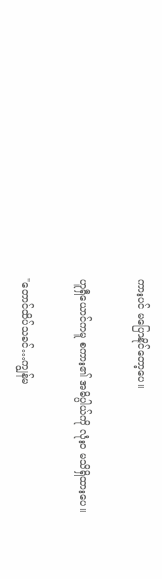ကားပင် မပြောနိုင်တော့ပေ။

ဟူရှီယောင်ကမူ စကား၏ အဓိပ္ပါယ်ကို လုံးဝ မသိရှိထားပေ။

"တောင်ထိပ်သခင်…ကျွန်မ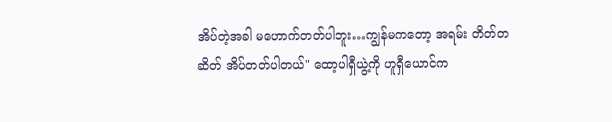အိပ်တဲ့အခါ မဟောက်တတ်ပါဘူး…ကျွန်မကတော့ အရမ်း တိတ်တဆိတ် အိပ်တတ်ပါတယ်" ထော့ပါရှီယွဲ့ကို ဟူရှီယောင်က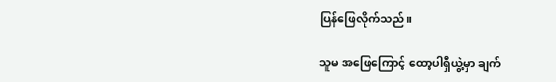ပြန်ဖြေလိုက်သည်။

သူမ အဖြေကြောင့် ထော့ပါရှီယွဲ့မှာ ချက်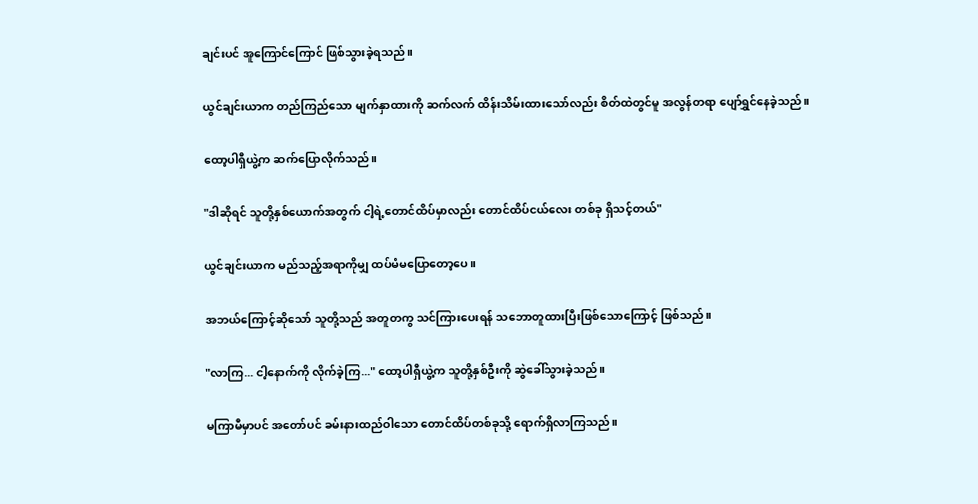ချင်းပင် အူကြောင်ကြောင် ဖြစ်သွားခဲ့ရသည်။

ယွင်ချင်းယာက တည်ကြည်သော မျက်နှာထားကို ဆက်လက် ထိန်းသိမ်းထားသော်လည်း စိတ်ထဲတွင်မူ အလွန်တရာ ပျော်ရွှင်နေခဲ့သည်။

ထော့ပါရှီယွဲ့က ဆက်ပြောလိုက်သည်။

"ဒါဆိုရင် သူတို့နှစ်ယောက်အတွက် ငါ့ရဲ့တောင်ထိပ်မှာလည်း တောင်ထိပ်ငယ်လေး တစ်ခု ရှိသင့်တယ်"

ယွင်ချင်းယာက မည်သည့်အရာကိုမျှ ထပ်မံမပြောတော့ပေ။

အဘယ်ကြောင့်ဆိုသော် သူတို့သည် အတူတကွ သင်ကြားပေးရန် သဘောတူထားပြီးဖြစ်သောကြောင့် ဖြစ်သည်။

"လာကြ... ငါ့နောက်ကို လိုက်ခဲ့ကြ..." ထော့ပါရှီယွဲ့က သူတို့နှစ်ဦးကို ဆွဲခေါ်သွားခဲ့သည်။

မကြာမီမှာပင် အတော်ပင် ခမ်းနားထည်ဝါသော တောင်ထိပ်တစ်ခုသို့ ရောက်ရှိလာကြသည်။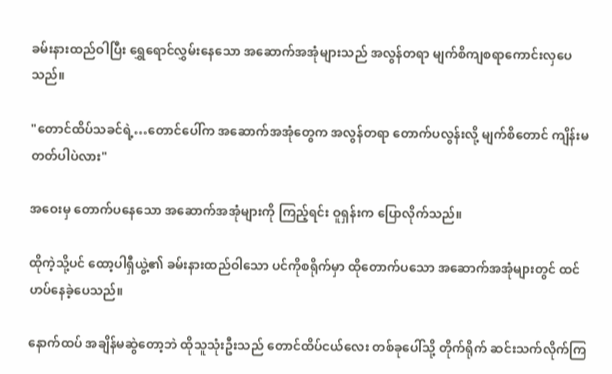ခမ်းနားထည်ဝါပြီး ရွှေရောင်လွှမ်းနေသော အဆောက်အအုံများသည် အလွန်တရာ မျက်စိကျစရာကောင်းလှပေသည်။

"တောင်ထိပ်သခင်ရဲ့…တောင်ပေါ်က အဆောက်အအုံတွေက အလွန်တရာ တောက်ပလွန်းလို့ မျက်စိတောင် ကျိန်းမတတ်ပါပဲလား"

အဝေးမှ တောက်ပနေသော အဆောက်အအုံများကို ကြည့်ရင်း ဝူရှန်းက ပြောလိုက်သည်။

ထိုကဲ့သို့ပင် ထော့ပါရှီယွဲ့၏ ခမ်းနားထည်ဝါသော ပင်ကိုစရိုက်မှာ ထိုတောက်ပသော အဆောက်အအုံများတွင် ထင်ဟပ်နေခဲ့ပေသည်။

နောက်ထပ် အချိန်မဆွဲတော့ဘဲ ထိုသူသုံးဦးသည် တောင်ထိပ်ငယ်လေး တစ်ခုပေါ်သို့ တိုက်ရိုက် ဆင်းသက်လိုက်ကြ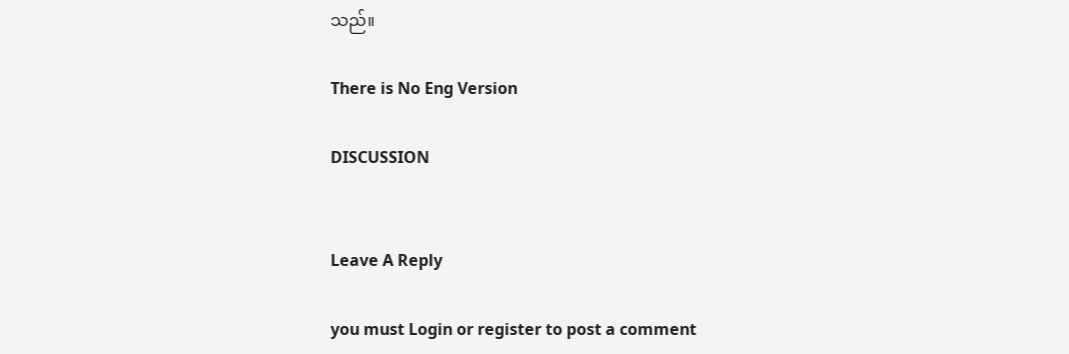သည်။

There is No Eng Version

DISCUSSION


Leave A Reply

you must Login or register to post a comment